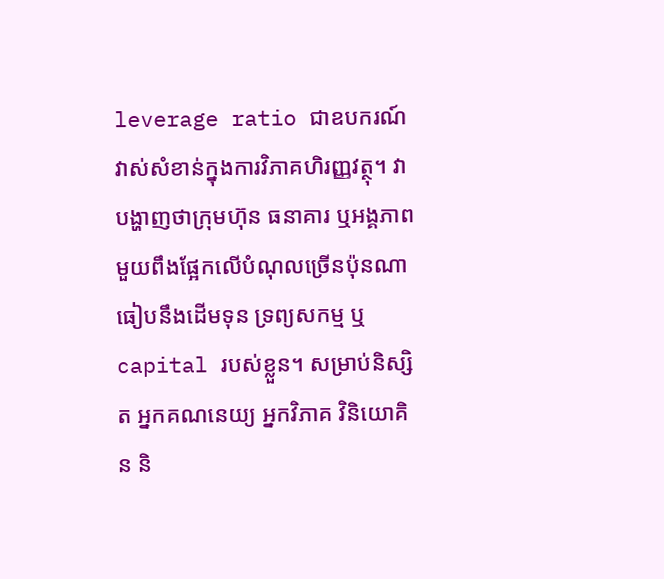leverage ratio ជាឧបករណ៍វាស់សំខាន់ក្នុងការវិភាគហិរញ្ញវត្ថុ។ វាបង្ហាញថាក្រុមហ៊ុន ធនាគារ ឬអង្គភាពមួយពឹងផ្អែកលើបំណុលច្រើនប៉ុនណា ធៀបនឹងដើមទុន ទ្រព្យសកម្ម ឬ capital របស់ខ្លួន។ សម្រាប់និស្សិត អ្នកគណនេយ្យ អ្នកវិភាគ វិនិយោគិន និ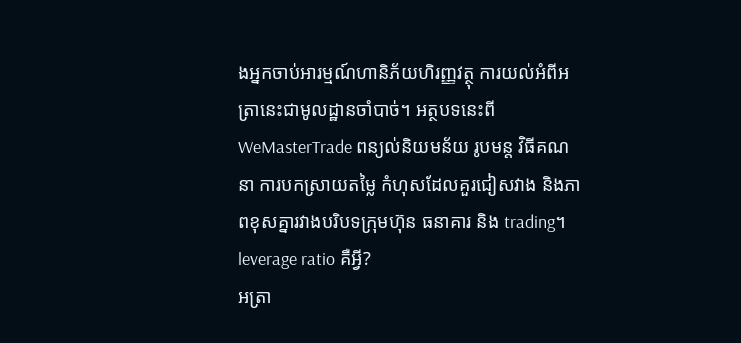ងអ្នកចាប់អារម្មណ៍ហានិភ័យហិរញ្ញវត្ថុ ការយល់អំពីអត្រានេះជាមូលដ្ឋានចាំបាច់។ អត្ថបទនេះពី WeMasterTrade ពន្យល់និយមន័យ រូបមន្ត វិធីគណនា ការបកស្រាយតម្លៃ កំហុសដែលគួរជៀសវាង និងភាពខុសគ្នារវាងបរិបទក្រុមហ៊ុន ធនាគារ និង trading។
leverage ratio គឺអ្វី?
អត្រា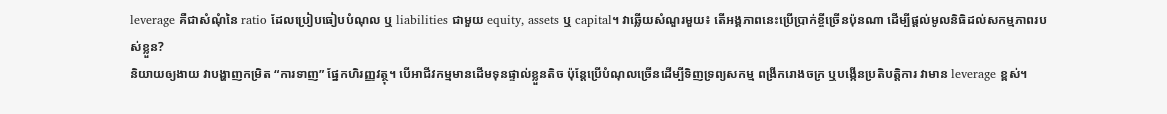leverage គឺជាសំណុំនៃ ratio ដែលប្រៀបធៀបបំណុល ឬ liabilities ជាមួយ equity, assets ឬ capital។ វាឆ្លើយសំណួរមួយ៖ តើអង្គភាពនេះប្រើប្រាក់ខ្ចីច្រើនប៉ុនណា ដើម្បីផ្តល់មូលនិធិដល់សកម្មភាពរបស់ខ្លួន?
និយាយឲ្យងាយ វាបង្ហាញកម្រិត “ការទាញ” ផ្នែកហិរញ្ញវត្ថុ។ បើអាជីវកម្មមានដើមទុនផ្ទាល់ខ្លួនតិច ប៉ុន្តែប្រើបំណុលច្រើនដើម្បីទិញទ្រព្យសកម្ម ពង្រីករោងចក្រ ឬបង្កើនប្រតិបត្តិការ វាមាន leverage ខ្ពស់។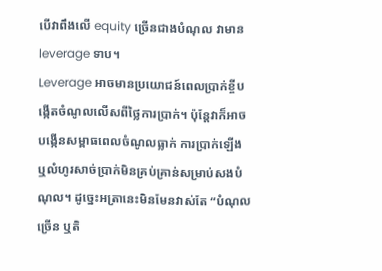បើវាពឹងលើ equity ច្រើនជាងបំណុល វាមាន leverage ទាប។
Leverage អាចមានប្រយោជន៍ពេលប្រាក់ខ្ចីបង្កើតចំណូលលើសពីថ្លៃការប្រាក់។ ប៉ុន្តែវាក៏អាចបង្កើនសម្ពាធពេលចំណូលធ្លាក់ ការប្រាក់ឡើង ឬលំហូរសាច់ប្រាក់មិនគ្រប់គ្រាន់សម្រាប់សងបំណុល។ ដូច្នេះអត្រានេះមិនមែនវាស់តែ “បំណុលច្រើន ឬតិ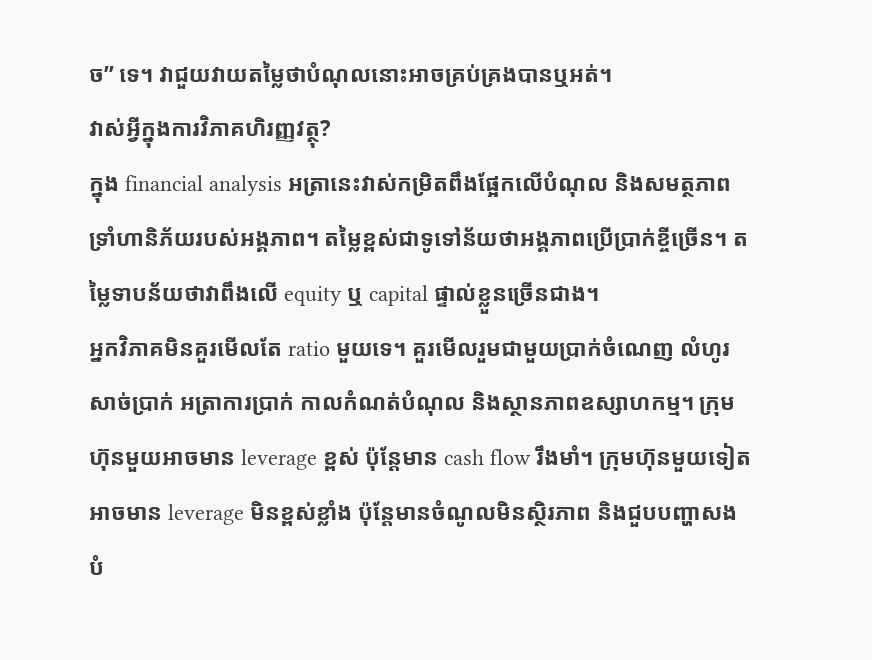ច” ទេ។ វាជួយវាយតម្លៃថាបំណុលនោះអាចគ្រប់គ្រងបានឬអត់។
វាស់អ្វីក្នុងការវិភាគហិរញ្ញវត្ថុ?
ក្នុង financial analysis អត្រានេះវាស់កម្រិតពឹងផ្អែកលើបំណុល និងសមត្ថភាពទ្រាំហានិភ័យរបស់អង្គភាព។ តម្លៃខ្ពស់ជាទូទៅន័យថាអង្គភាពប្រើប្រាក់ខ្ចីច្រើន។ តម្លៃទាបន័យថាវាពឹងលើ equity ឬ capital ផ្ទាល់ខ្លួនច្រើនជាង។
អ្នកវិភាគមិនគួរមើលតែ ratio មួយទេ។ គួរមើលរួមជាមួយប្រាក់ចំណេញ លំហូរសាច់ប្រាក់ អត្រាការប្រាក់ កាលកំណត់បំណុល និងស្ថានភាពឧស្សាហកម្ម។ ក្រុមហ៊ុនមួយអាចមាន leverage ខ្ពស់ ប៉ុន្តែមាន cash flow រឹងមាំ។ ក្រុមហ៊ុនមួយទៀតអាចមាន leverage មិនខ្ពស់ខ្លាំង ប៉ុន្តែមានចំណូលមិនស្ថិរភាព និងជួបបញ្ហាសងបំ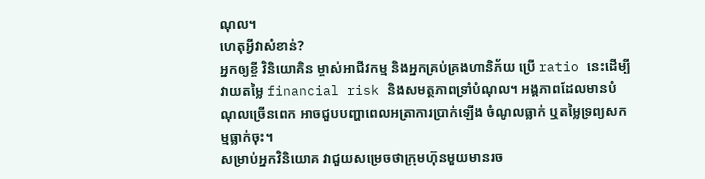ណុល។
ហេតុអ្វីវាសំខាន់?
អ្នកឲ្យខ្ចី វិនិយោគិន ម្ចាស់អាជីវកម្ម និងអ្នកគ្រប់គ្រងហានិភ័យ ប្រើ ratio នេះដើម្បីវាយតម្លៃ financial risk និងសមត្ថភាពទ្រាំបំណុល។ អង្គភាពដែលមានបំណុលច្រើនពេក អាចជួបបញ្ហាពេលអត្រាការប្រាក់ឡើង ចំណូលធ្លាក់ ឬតម្លៃទ្រព្យសកម្មធ្លាក់ចុះ។
សម្រាប់អ្នកវិនិយោគ វាជួយសម្រេចថាក្រុមហ៊ុនមួយមានរច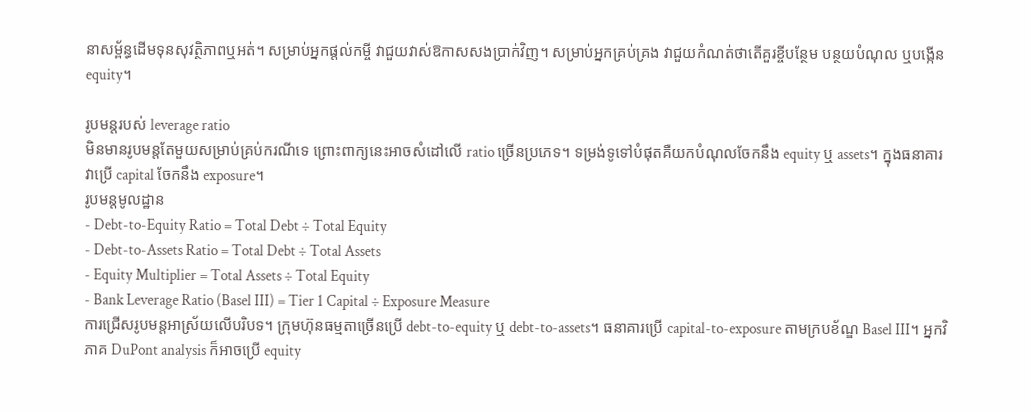នាសម្ព័ន្ធដើមទុនសុវត្ថិភាពឬអត់។ សម្រាប់អ្នកផ្តល់កម្ចី វាជួយវាស់ឱកាសសងប្រាក់វិញ។ សម្រាប់អ្នកគ្រប់គ្រង វាជួយកំណត់ថាតើគួរខ្ចីបន្ថែម បន្ថយបំណុល ឬបង្កើន equity។

រូបមន្តរបស់ leverage ratio
មិនមានរូបមន្តតែមួយសម្រាប់គ្រប់ករណីទេ ព្រោះពាក្យនេះអាចសំដៅលើ ratio ច្រើនប្រភេទ។ ទម្រង់ទូទៅបំផុតគឺយកបំណុលចែកនឹង equity ឬ assets។ ក្នុងធនាគារ វាប្រើ capital ចែកនឹង exposure។
រូបមន្តមូលដ្ឋាន
- Debt-to-Equity Ratio = Total Debt ÷ Total Equity
- Debt-to-Assets Ratio = Total Debt ÷ Total Assets
- Equity Multiplier = Total Assets ÷ Total Equity
- Bank Leverage Ratio (Basel III) = Tier 1 Capital ÷ Exposure Measure
ការជ្រើសរូបមន្តអាស្រ័យលើបរិបទ។ ក្រុមហ៊ុនធម្មតាច្រើនប្រើ debt-to-equity ឬ debt-to-assets។ ធនាគារប្រើ capital-to-exposure តាមក្របខ័ណ្ឌ Basel III។ អ្នកវិភាគ DuPont analysis ក៏អាចប្រើ equity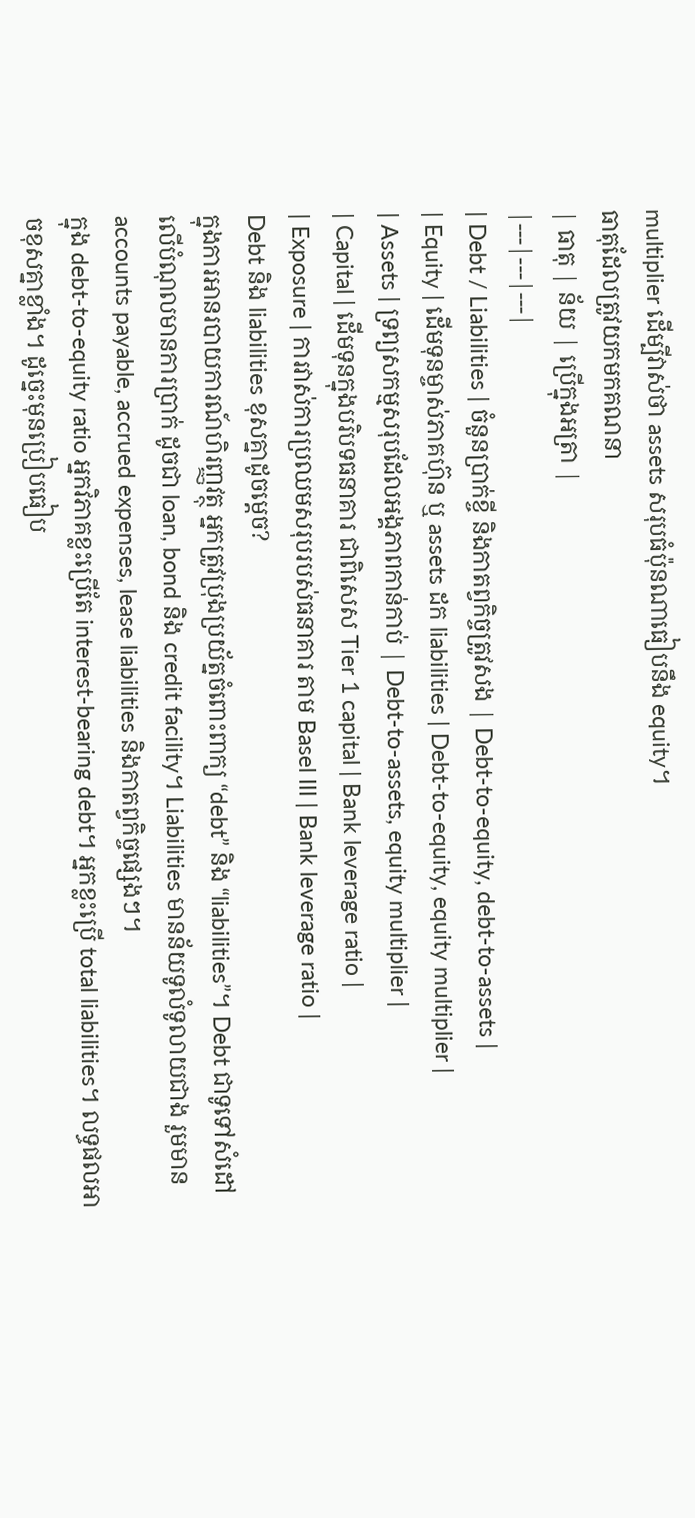multiplier ដើម្បីវាស់ថា assets សរុបធំប៉ុនណាធៀបនឹង equity។
ធាតុដែលត្រូវយកមកគណនា
| ធាតុ | ន័យ | ប្រើក្នុងអត្រា |
|---|---|---|
| Debt / Liabilities | ចំនួនប្រាក់ខ្ចី និងកាតព្វកិច្ចត្រូវសង | Debt-to-equity, debt-to-assets |
| Equity | ដើមទុនម្ចាស់ភាគហ៊ុន ឬ assets ដក liabilities | Debt-to-equity, equity multiplier |
| Assets | ទ្រព្យសកម្មសរុបដែលអង្គភាពកាន់កាប់ | Debt-to-assets, equity multiplier |
| Capital | ដើមទុនក្នុងបរិបទធនាគារ ជាពិសេស Tier 1 capital | Bank leverage ratio |
| Exposure | ការវាស់ការប្រឈមសរុបរបស់ធនាគារ តាម Basel III | Bank leverage ratio |
Debt និង liabilities ខុសគ្នាដូចម្តេច?
ក្នុងការអានរបាយការណ៍ហិរញ្ញវត្ថុ អ្នកត្រូវប្រុងប្រយ័ត្នចំពោះពាក្យ “debt” និង “liabilities”។ Debt ជាទូទៅសំដៅលើបំណុលមានការប្រាក់ ដូចជា loan, bond និង credit facility។ Liabilities មានន័យទូលំទូលាយជាង រួមមាន accounts payable, accrued expenses, lease liabilities និងកាតព្វកិច្ចផ្សេងៗ។
ក្នុង debt-to-equity ratio អ្នកវិភាគខ្លះប្រើតែ interest-bearing debt។ អ្នកខ្លះប្រើ total liabilities។ លទ្ធផលអាចខុសគ្នាខ្លាំង។ ដូច្នេះមុនប្រៀបធៀប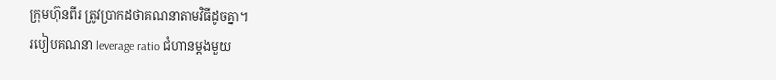ក្រុមហ៊ុនពីរ ត្រូវប្រាកដថាគណនាតាមវិធីដូចគ្នា។
របៀបគណនា leverage ratio ជំហានម្តងមួយ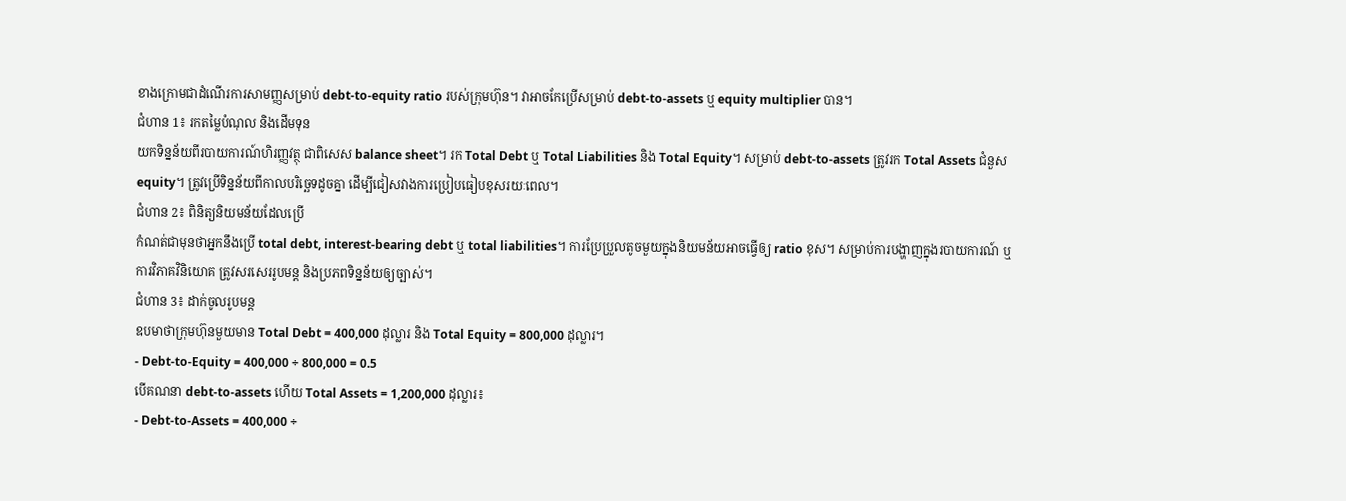ខាងក្រោមជាដំណើរការសាមញ្ញសម្រាប់ debt-to-equity ratio របស់ក្រុមហ៊ុន។ វាអាចកែប្រើសម្រាប់ debt-to-assets ឬ equity multiplier បាន។
ជំហាន 1៖ រកតម្លៃបំណុល និងដើមទុន
យកទិន្នន័យពីរបាយការណ៍ហិរញ្ញវត្ថុ ជាពិសេស balance sheet។ រក Total Debt ឬ Total Liabilities និង Total Equity។ សម្រាប់ debt-to-assets ត្រូវរក Total Assets ជំនួស equity។ ត្រូវប្រើទិន្នន័យពីកាលបរិច្ឆេទដូចគ្នា ដើម្បីជៀសវាងការប្រៀបធៀបខុសរយៈពេល។
ជំហាន 2៖ ពិនិត្យនិយមន័យដែលប្រើ
កំណត់ជាមុនថាអ្នកនឹងប្រើ total debt, interest-bearing debt ឬ total liabilities។ ការប្រែប្រួលតូចមួយក្នុងនិយមន័យអាចធ្វើឲ្យ ratio ខុស។ សម្រាប់ការបង្ហាញក្នុងរបាយការណ៍ ឬការវិភាគវិនិយោគ ត្រូវសរសេររូបមន្ត និងប្រភពទិន្នន័យឲ្យច្បាស់។
ជំហាន 3៖ ដាក់ចូលរូបមន្ត
ឧបមាថាក្រុមហ៊ុនមួយមាន Total Debt = 400,000 ដុល្លារ និង Total Equity = 800,000 ដុល្លារ។
- Debt-to-Equity = 400,000 ÷ 800,000 = 0.5
បើគណនា debt-to-assets ហើយ Total Assets = 1,200,000 ដុល្លារ៖
- Debt-to-Assets = 400,000 ÷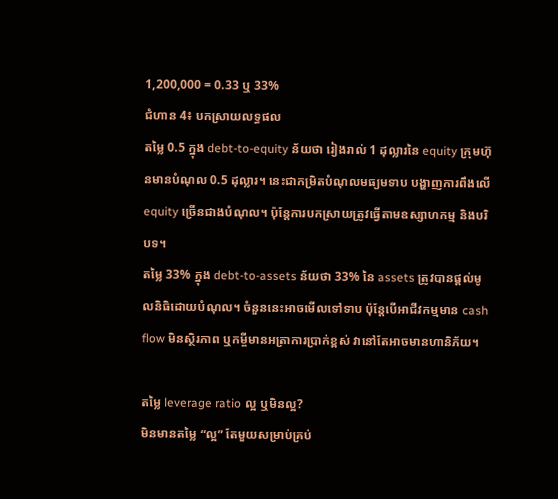1,200,000 = 0.33 ឬ 33%
ជំហាន 4៖ បកស្រាយលទ្ធផល
តម្លៃ 0.5 ក្នុង debt-to-equity ន័យថា រៀងរាល់ 1 ដុល្លារនៃ equity ក្រុមហ៊ុនមានបំណុល 0.5 ដុល្លារ។ នេះជាកម្រិតបំណុលមធ្យមទាប បង្ហាញការពឹងលើ equity ច្រើនជាងបំណុល។ ប៉ុន្តែការបកស្រាយត្រូវធ្វើតាមឧស្សាហកម្ម និងបរិបទ។
តម្លៃ 33% ក្នុង debt-to-assets ន័យថា 33% នៃ assets ត្រូវបានផ្តល់មូលនិធិដោយបំណុល។ ចំនួននេះអាចមើលទៅទាប ប៉ុន្តែបើអាជីវកម្មមាន cash flow មិនស្ថិរភាព ឬកម្ចីមានអត្រាការប្រាក់ខ្ពស់ វានៅតែអាចមានហានិភ័យ។

តម្លៃ leverage ratio ល្អ ឬមិនល្អ?
មិនមានតម្លៃ “ល្អ” តែមួយសម្រាប់គ្រប់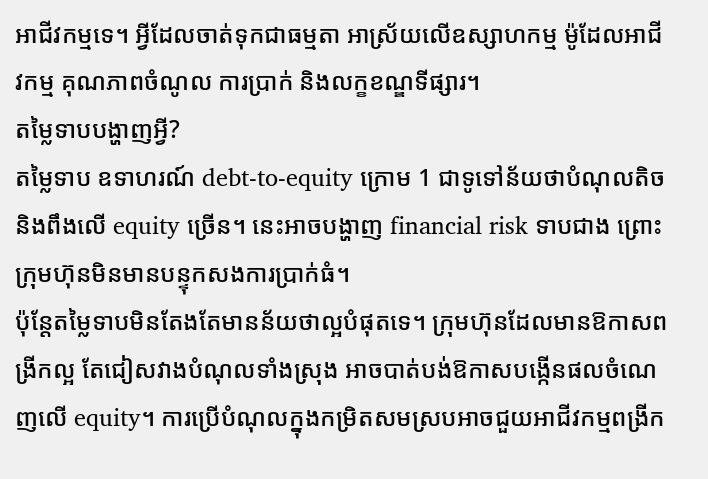អាជីវកម្មទេ។ អ្វីដែលចាត់ទុកជាធម្មតា អាស្រ័យលើឧស្សាហកម្ម ម៉ូដែលអាជីវកម្ម គុណភាពចំណូល ការប្រាក់ និងលក្ខខណ្ឌទីផ្សារ។
តម្លៃទាបបង្ហាញអ្វី?
តម្លៃទាប ឧទាហរណ៍ debt-to-equity ក្រោម 1 ជាទូទៅន័យថាបំណុលតិច និងពឹងលើ equity ច្រើន។ នេះអាចបង្ហាញ financial risk ទាបជាង ព្រោះក្រុមហ៊ុនមិនមានបន្ទុកសងការប្រាក់ធំ។
ប៉ុន្តែតម្លៃទាបមិនតែងតែមានន័យថាល្អបំផុតទេ។ ក្រុមហ៊ុនដែលមានឱកាសពង្រីកល្អ តែជៀសវាងបំណុលទាំងស្រុង អាចបាត់បង់ឱកាសបង្កើនផលចំណេញលើ equity។ ការប្រើបំណុលក្នុងកម្រិតសមស្របអាចជួយអាជីវកម្មពង្រីក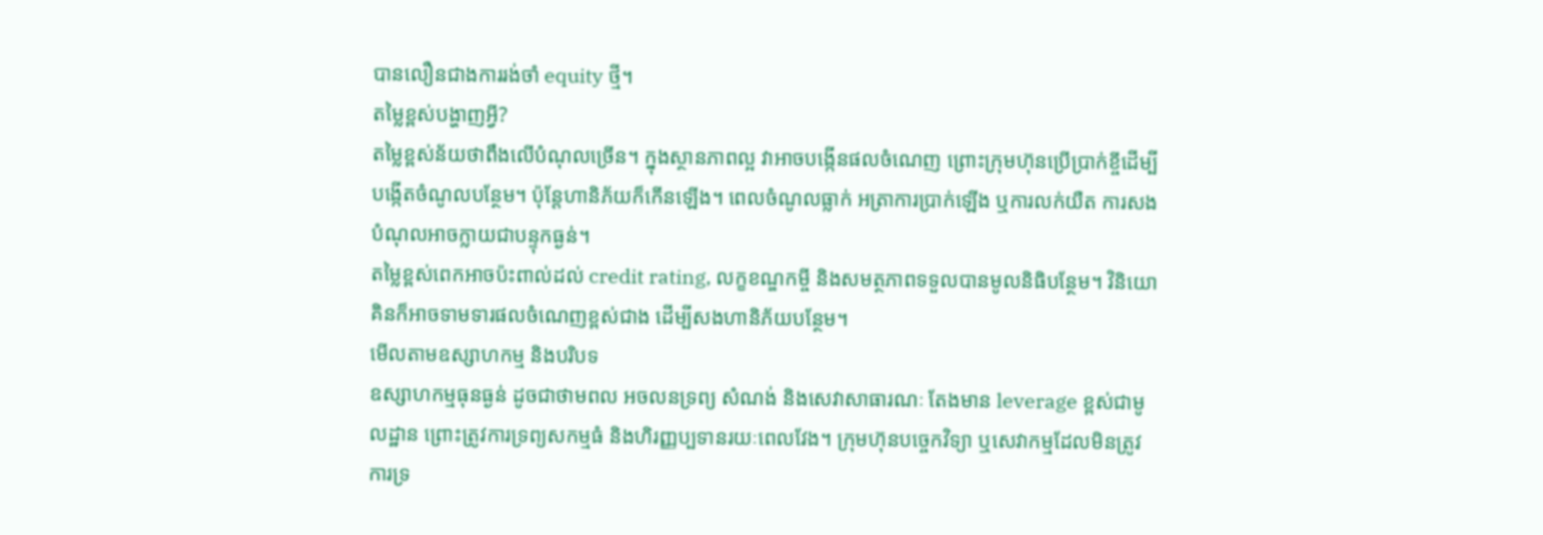បានលឿនជាងការរង់ចាំ equity ថ្មី។
តម្លៃខ្ពស់បង្ហាញអ្វី?
តម្លៃខ្ពស់ន័យថាពឹងលើបំណុលច្រើន។ ក្នុងស្ថានភាពល្អ វាអាចបង្កើនផលចំណេញ ព្រោះក្រុមហ៊ុនប្រើប្រាក់ខ្ចីដើម្បីបង្កើតចំណូលបន្ថែម។ ប៉ុន្តែហានិភ័យក៏កើនឡើង។ ពេលចំណូលធ្លាក់ អត្រាការប្រាក់ឡើង ឬការលក់យឺត ការសងបំណុលអាចក្លាយជាបន្ទុកធ្ងន់។
តម្លៃខ្ពស់ពេកអាចប៉ះពាល់ដល់ credit rating, លក្ខខណ្ឌកម្ចី និងសមត្ថភាពទទួលបានមូលនិធិបន្ថែម។ វិនិយោគិនក៏អាចទាមទារផលចំណេញខ្ពស់ជាង ដើម្បីសងហានិភ័យបន្ថែម។
មើលតាមឧស្សាហកម្ម និងបរិបទ
ឧស្សាហកម្មធុនធ្ងន់ ដូចជាថាមពល អចលនទ្រព្យ សំណង់ និងសេវាសាធារណៈ តែងមាន leverage ខ្ពស់ជាមូលដ្ឋាន ព្រោះត្រូវការទ្រព្យសកម្មធំ និងហិរញ្ញប្បទានរយៈពេលវែង។ ក្រុមហ៊ុនបច្ចេកវិទ្យា ឬសេវាកម្មដែលមិនត្រូវការទ្រ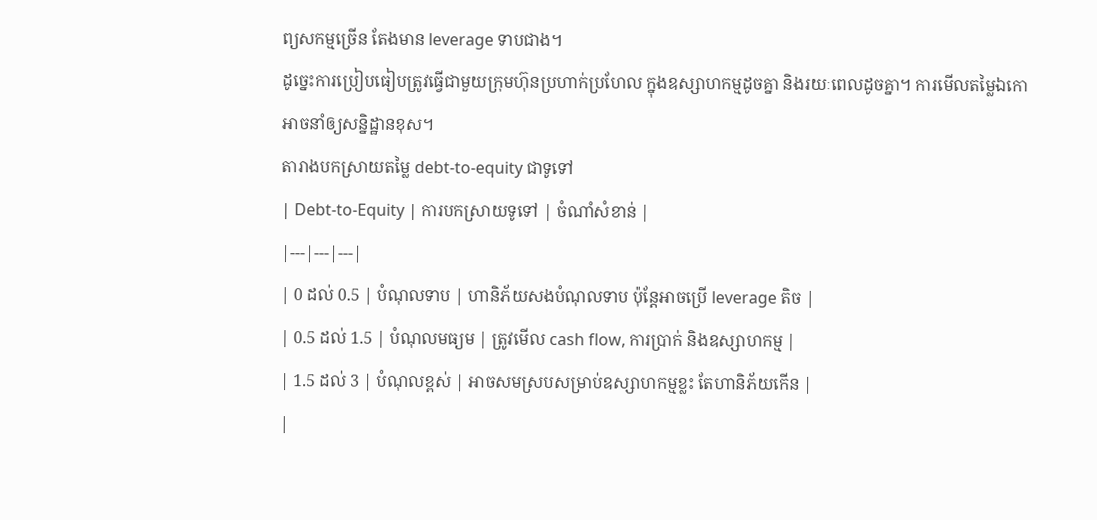ព្យសកម្មច្រើន តែងមាន leverage ទាបជាង។
ដូច្នេះការប្រៀបធៀបត្រូវធ្វើជាមួយក្រុមហ៊ុនប្រហាក់ប្រហែល ក្នុងឧស្សាហកម្មដូចគ្នា និងរយៈពេលដូចគ្នា។ ការមើលតម្លៃឯកោអាចនាំឲ្យសន្និដ្ឋានខុស។
តារាងបកស្រាយតម្លៃ debt-to-equity ជាទូទៅ
| Debt-to-Equity | ការបកស្រាយទូទៅ | ចំណាំសំខាន់ |
|---|---|---|
| 0 ដល់ 0.5 | បំណុលទាប | ហានិភ័យសងបំណុលទាប ប៉ុន្តែអាចប្រើ leverage តិច |
| 0.5 ដល់ 1.5 | បំណុលមធ្យម | ត្រូវមើល cash flow, ការប្រាក់ និងឧស្សាហកម្ម |
| 1.5 ដល់ 3 | បំណុលខ្ពស់ | អាចសមស្របសម្រាប់ឧស្សាហកម្មខ្លះ តែហានិភ័យកើន |
|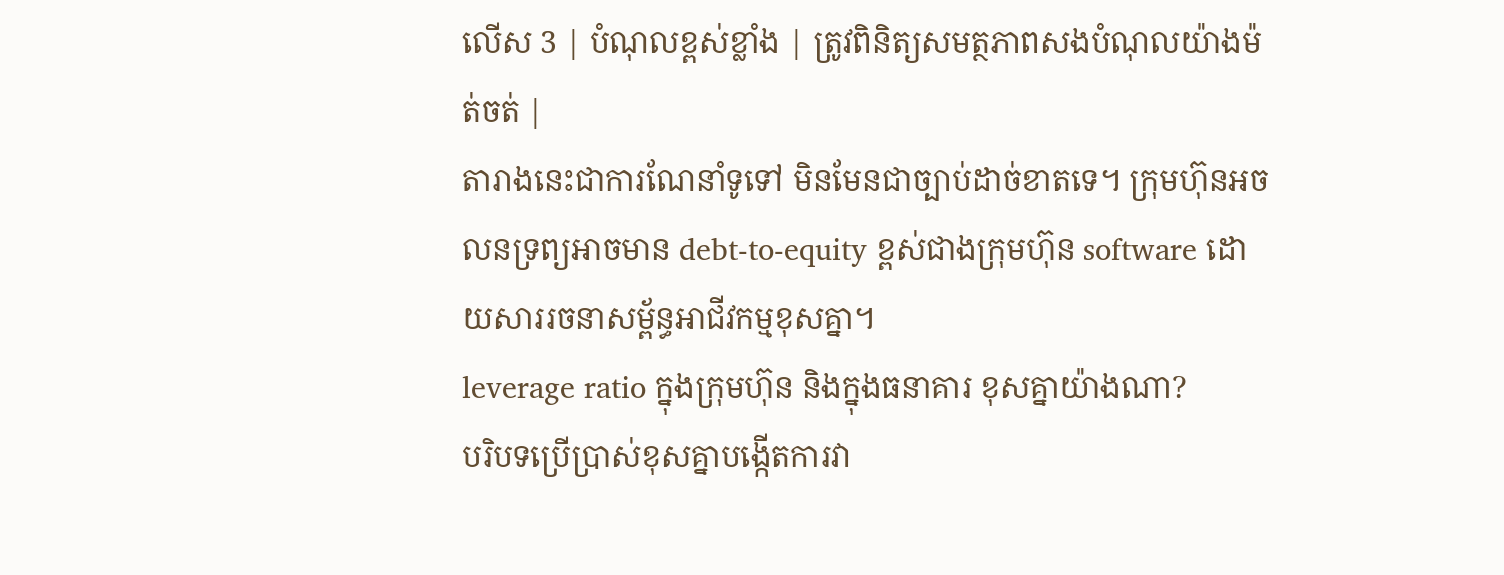លើស 3 | បំណុលខ្ពស់ខ្លាំង | ត្រូវពិនិត្យសមត្ថភាពសងបំណុលយ៉ាងម៉ត់ចត់ |
តារាងនេះជាការណែនាំទូទៅ មិនមែនជាច្បាប់ដាច់ខាតទេ។ ក្រុមហ៊ុនអចលនទ្រព្យអាចមាន debt-to-equity ខ្ពស់ជាងក្រុមហ៊ុន software ដោយសាររចនាសម្ព័ន្ធអាជីវកម្មខុសគ្នា។
leverage ratio ក្នុងក្រុមហ៊ុន និងក្នុងធនាគារ ខុសគ្នាយ៉ាងណា?
បរិបទប្រើប្រាស់ខុសគ្នាបង្កើតការវា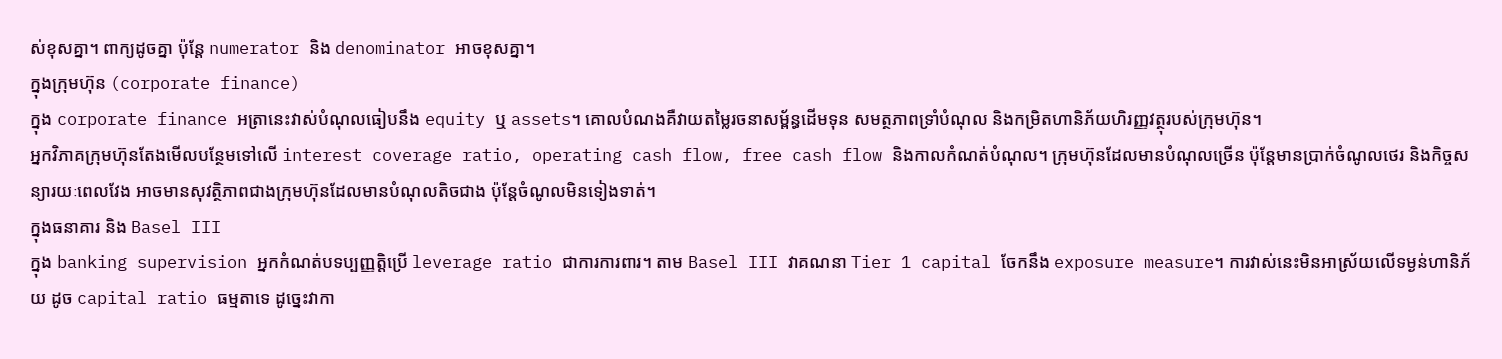ស់ខុសគ្នា។ ពាក្យដូចគ្នា ប៉ុន្តែ numerator និង denominator អាចខុសគ្នា។
ក្នុងក្រុមហ៊ុន (corporate finance)
ក្នុង corporate finance អត្រានេះវាស់បំណុលធៀបនឹង equity ឬ assets។ គោលបំណងគឺវាយតម្លៃរចនាសម្ព័ន្ធដើមទុន សមត្ថភាពទ្រាំបំណុល និងកម្រិតហានិភ័យហិរញ្ញវត្ថុរបស់ក្រុមហ៊ុន។
អ្នកវិភាគក្រុមហ៊ុនតែងមើលបន្ថែមទៅលើ interest coverage ratio, operating cash flow, free cash flow និងកាលកំណត់បំណុល។ ក្រុមហ៊ុនដែលមានបំណុលច្រើន ប៉ុន្តែមានប្រាក់ចំណូលថេរ និងកិច្ចសន្យារយៈពេលវែង អាចមានសុវត្ថិភាពជាងក្រុមហ៊ុនដែលមានបំណុលតិចជាង ប៉ុន្តែចំណូលមិនទៀងទាត់។
ក្នុងធនាគារ និង Basel III
ក្នុង banking supervision អ្នកកំណត់បទប្បញ្ញត្តិប្រើ leverage ratio ជាការការពារ។ តាម Basel III វាគណនា Tier 1 capital ចែកនឹង exposure measure។ ការវាស់នេះមិនអាស្រ័យលើទម្ងន់ហានិភ័យ ដូច capital ratio ធម្មតាទេ ដូច្នេះវាកា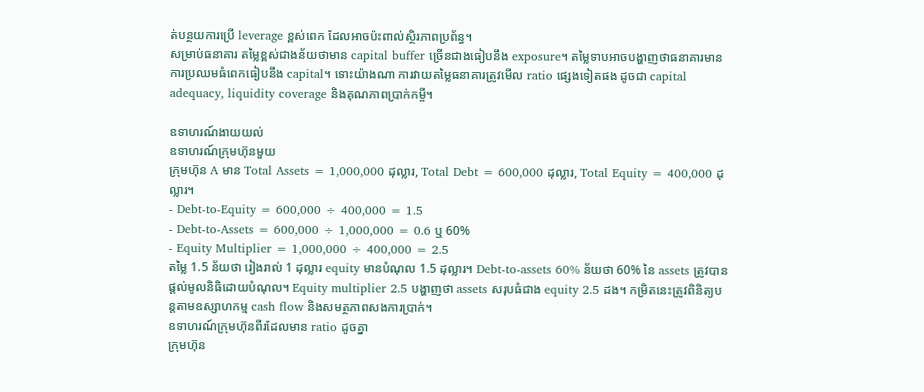ត់បន្ថយការប្រើ leverage ខ្ពស់ពេក ដែលអាចប៉ះពាល់ស្ថិរភាពប្រព័ន្ធ។
សម្រាប់ធនាគារ តម្លៃខ្ពស់ជាងន័យថាមាន capital buffer ច្រើនជាងធៀបនឹង exposure។ តម្លៃទាបអាចបង្ហាញថាធនាគារមានការប្រឈមធំពេកធៀបនឹង capital។ ទោះយ៉ាងណា ការវាយតម្លៃធនាគារត្រូវមើល ratio ផ្សេងទៀតផង ដូចជា capital adequacy, liquidity coverage និងគុណភាពប្រាក់កម្ចី។

ឧទាហរណ៍ងាយយល់
ឧទាហរណ៍ក្រុមហ៊ុនមួយ
ក្រុមហ៊ុន A មាន Total Assets = 1,000,000 ដុល្លារ, Total Debt = 600,000 ដុល្លារ, Total Equity = 400,000 ដុល្លារ។
- Debt-to-Equity = 600,000 ÷ 400,000 = 1.5
- Debt-to-Assets = 600,000 ÷ 1,000,000 = 0.6 ឬ 60%
- Equity Multiplier = 1,000,000 ÷ 400,000 = 2.5
តម្លៃ 1.5 ន័យថា រៀងរាល់ 1 ដុល្លារ equity មានបំណុល 1.5 ដុល្លារ។ Debt-to-assets 60% ន័យថា 60% នៃ assets ត្រូវបានផ្តល់មូលនិធិដោយបំណុល។ Equity multiplier 2.5 បង្ហាញថា assets សរុបធំជាង equity 2.5 ដង។ កម្រិតនេះត្រូវពិនិត្យបន្តតាមឧស្សាហកម្ម cash flow និងសមត្ថភាពសងការប្រាក់។
ឧទាហរណ៍ក្រុមហ៊ុនពីរដែលមាន ratio ដូចគ្នា
ក្រុមហ៊ុន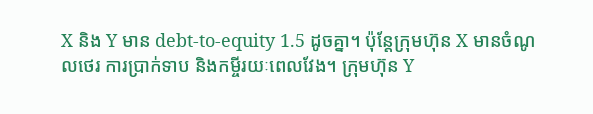X និង Y មាន debt-to-equity 1.5 ដូចគ្នា។ ប៉ុន្តែក្រុមហ៊ុន X មានចំណូលថេរ ការប្រាក់ទាប និងកម្ចីរយៈពេលវែង។ ក្រុមហ៊ុន Y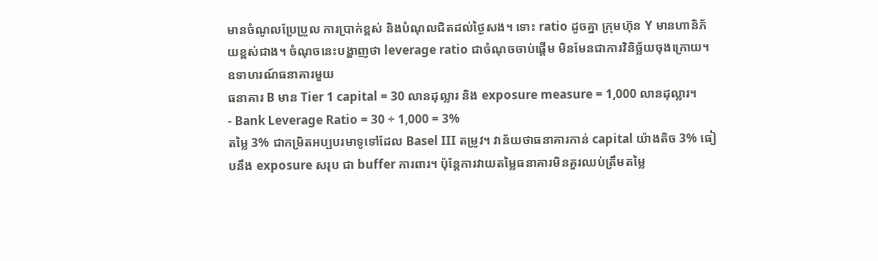មានចំណូលប្រែប្រួល ការប្រាក់ខ្ពស់ និងបំណុលជិតដល់ថ្ងៃសង។ ទោះ ratio ដូចគ្នា ក្រុមហ៊ុន Y មានហានិភ័យខ្ពស់ជាង។ ចំណុចនេះបង្ហាញថា leverage ratio ជាចំណុចចាប់ផ្តើម មិនមែនជាការវិនិច្ឆ័យចុងក្រោយ។
ឧទាហរណ៍ធនាគារមួយ
ធនាគារ B មាន Tier 1 capital = 30 លានដុល្លារ និង exposure measure = 1,000 លានដុល្លារ។
- Bank Leverage Ratio = 30 ÷ 1,000 = 3%
តម្លៃ 3% ជាកម្រិតអប្បបរមាទូទៅដែល Basel III តម្រូវ។ វាន័យថាធនាគារកាន់ capital យ៉ាងតិច 3% ធៀបនឹង exposure សរុប ជា buffer ការពារ។ ប៉ុន្តែការវាយតម្លៃធនាគារមិនគួរឈប់ត្រឹមតម្លៃ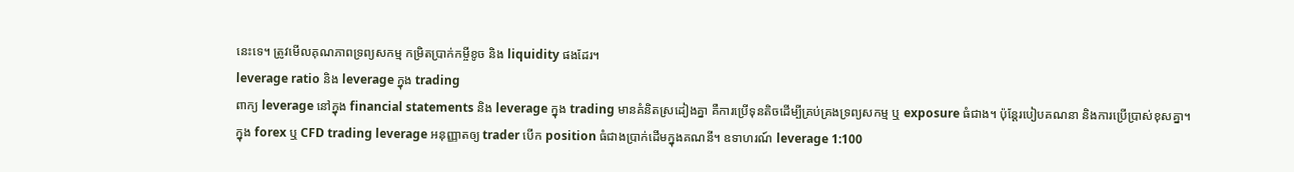នេះទេ។ ត្រូវមើលគុណភាពទ្រព្យសកម្ម កម្រិតប្រាក់កម្ចីខូច និង liquidity ផងដែរ។
leverage ratio និង leverage ក្នុង trading
ពាក្យ leverage នៅក្នុង financial statements និង leverage ក្នុង trading មានគំនិតស្រដៀងគ្នា គឺការប្រើទុនតិចដើម្បីគ្រប់គ្រងទ្រព្យសកម្ម ឬ exposure ធំជាង។ ប៉ុន្តែរបៀបគណនា និងការប្រើប្រាស់ខុសគ្នា។
ក្នុង forex ឬ CFD trading leverage អនុញ្ញាតឲ្យ trader បើក position ធំជាងប្រាក់ដើមក្នុងគណនី។ ឧទាហរណ៍ leverage 1:100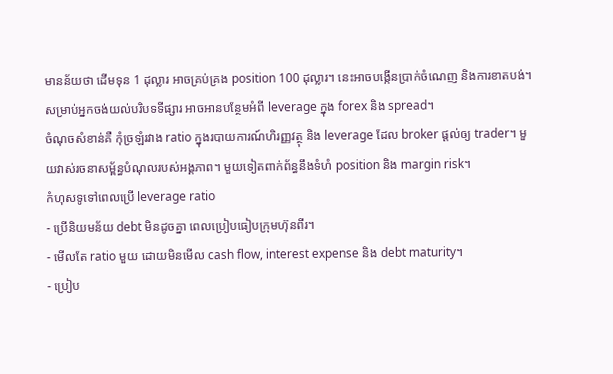មានន័យថា ដើមទុន 1 ដុល្លារ អាចគ្រប់គ្រង position 100 ដុល្លារ។ នេះអាចបង្កើនប្រាក់ចំណេញ និងការខាតបង់។ សម្រាប់អ្នកចង់យល់បរិបទទីផ្សារ អាចអានបន្ថែមអំពី leverage ក្នុង forex និង spread។
ចំណុចសំខាន់គឺ កុំច្រឡំរវាង ratio ក្នុងរបាយការណ៍ហិរញ្ញវត្ថុ និង leverage ដែល broker ផ្តល់ឲ្យ trader។ មួយវាស់រចនាសម្ព័ន្ធបំណុលរបស់អង្គភាព។ មួយទៀតពាក់ព័ន្ធនឹងទំហំ position និង margin risk។
កំហុសទូទៅពេលប្រើ leverage ratio
- ប្រើនិយមន័យ debt មិនដូចគ្នា ពេលប្រៀបធៀបក្រុមហ៊ុនពីរ។
- មើលតែ ratio មួយ ដោយមិនមើល cash flow, interest expense និង debt maturity។
- ប្រៀប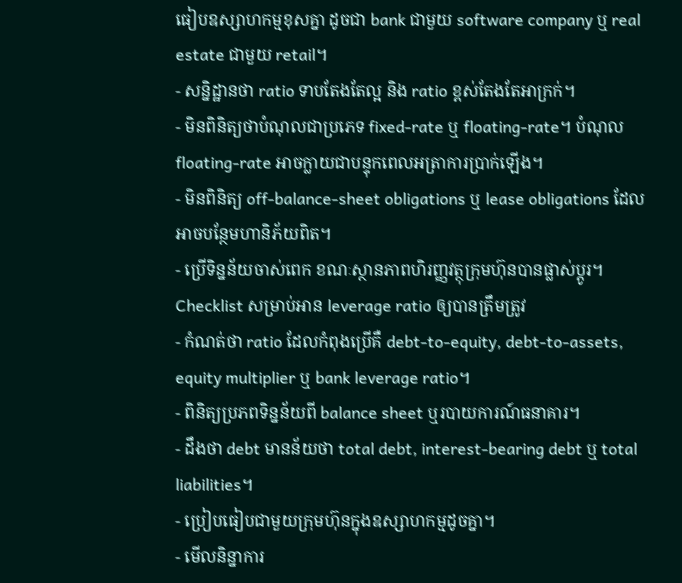ធៀបឧស្សាហកម្មខុសគ្នា ដូចជា bank ជាមួយ software company ឬ real estate ជាមួយ retail។
- សន្និដ្ឋានថា ratio ទាបតែងតែល្អ និង ratio ខ្ពស់តែងតែអាក្រក់។
- មិនពិនិត្យថាបំណុលជាប្រភេទ fixed-rate ឬ floating-rate។ បំណុល floating-rate អាចក្លាយជាបន្ទុកពេលអត្រាការប្រាក់ឡើង។
- មិនពិនិត្យ off-balance-sheet obligations ឬ lease obligations ដែលអាចបន្ថែមហានិភ័យពិត។
- ប្រើទិន្នន័យចាស់ពេក ខណៈស្ថានភាពហិរញ្ញវត្ថុក្រុមហ៊ុនបានផ្លាស់ប្តូរ។
Checklist សម្រាប់អាន leverage ratio ឲ្យបានត្រឹមត្រូវ
- កំណត់ថា ratio ដែលកំពុងប្រើគឺ debt-to-equity, debt-to-assets, equity multiplier ឬ bank leverage ratio។
- ពិនិត្យប្រភពទិន្នន័យពី balance sheet ឬរបាយការណ៍ធនាគារ។
- ដឹងថា debt មានន័យថា total debt, interest-bearing debt ឬ total liabilities។
- ប្រៀបធៀបជាមួយក្រុមហ៊ុនក្នុងឧស្សាហកម្មដូចគ្នា។
- មើលនិន្នាការ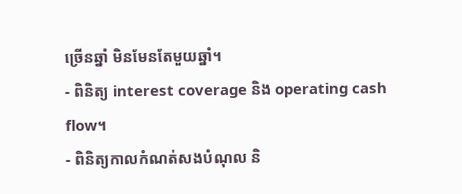ច្រើនឆ្នាំ មិនមែនតែមួយឆ្នាំ។
- ពិនិត្យ interest coverage និង operating cash flow។
- ពិនិត្យកាលកំណត់សងបំណុល និ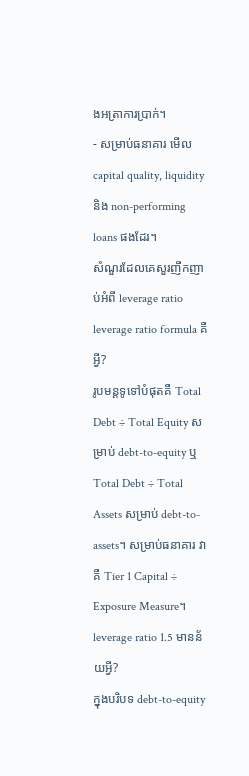ងអត្រាការប្រាក់។
- សម្រាប់ធនាគារ មើល capital quality, liquidity និង non-performing loans ផងដែរ។
សំណួរដែលគេសួរញឹកញាប់អំពី leverage ratio
leverage ratio formula គឺអ្វី?
រូបមន្តទូទៅបំផុតគឺ Total Debt ÷ Total Equity សម្រាប់ debt-to-equity ឬ Total Debt ÷ Total Assets សម្រាប់ debt-to-assets។ សម្រាប់ធនាគារ វាគឺ Tier 1 Capital ÷ Exposure Measure។
leverage ratio 1.5 មានន័យអ្វី?
ក្នុងបរិបទ debt-to-equity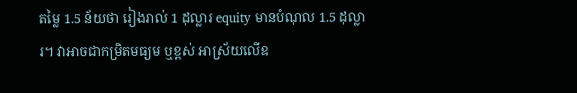តម្លៃ 1.5 ន័យថា រៀងរាល់ 1 ដុល្លារ equity មានបំណុល 1.5 ដុល្លារ។ វាអាចជាកម្រិតមធ្យម ឬខ្ពស់ អាស្រ័យលើឧ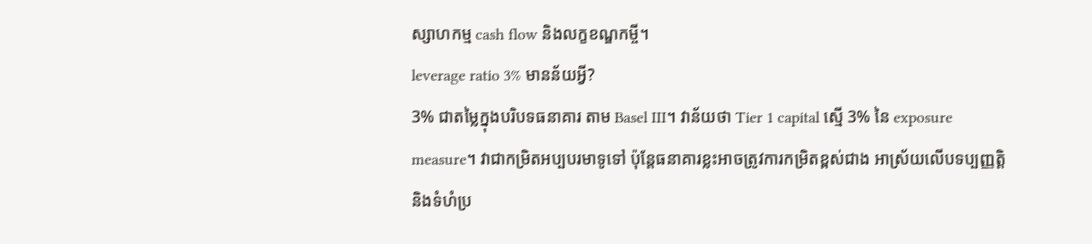ស្សាហកម្ម cash flow និងលក្ខខណ្ឌកម្ចី។
leverage ratio 3% មានន័យអ្វី?
3% ជាតម្លៃក្នុងបរិបទធនាគារ តាម Basel III។ វាន័យថា Tier 1 capital ស្មើ 3% នៃ exposure measure។ វាជាកម្រិតអប្បបរមាទូទៅ ប៉ុន្តែធនាគារខ្លះអាចត្រូវការកម្រិតខ្ពស់ជាង អាស្រ័យលើបទប្បញ្ញត្តិ និងទំហំប្រ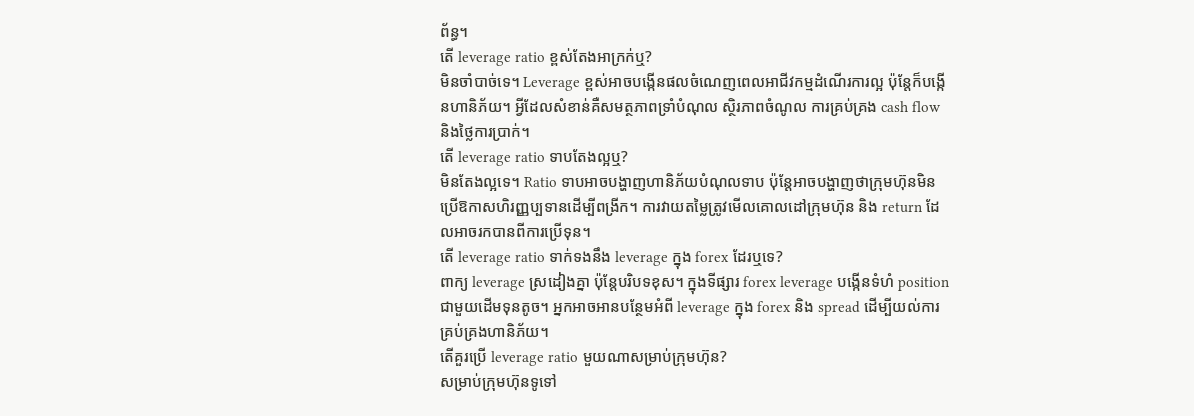ព័ន្ធ។
តើ leverage ratio ខ្ពស់តែងអាក្រក់ឬ?
មិនចាំបាច់ទេ។ Leverage ខ្ពស់អាចបង្កើនផលចំណេញពេលអាជីវកម្មដំណើរការល្អ ប៉ុន្តែក៏បង្កើនហានិភ័យ។ អ្វីដែលសំខាន់គឺសមត្ថភាពទ្រាំបំណុល ស្ថិរភាពចំណូល ការគ្រប់គ្រង cash flow និងថ្លៃការប្រាក់។
តើ leverage ratio ទាបតែងល្អឬ?
មិនតែងល្អទេ។ Ratio ទាបអាចបង្ហាញហានិភ័យបំណុលទាប ប៉ុន្តែអាចបង្ហាញថាក្រុមហ៊ុនមិនប្រើឱកាសហិរញ្ញប្បទានដើម្បីពង្រីក។ ការវាយតម្លៃត្រូវមើលគោលដៅក្រុមហ៊ុន និង return ដែលអាចរកបានពីការប្រើទុន។
តើ leverage ratio ទាក់ទងនឹង leverage ក្នុង forex ដែរឬទេ?
ពាក្យ leverage ស្រដៀងគ្នា ប៉ុន្តែបរិបទខុស។ ក្នុងទីផ្សារ forex leverage បង្កើនទំហំ position ជាមួយដើមទុនតូច។ អ្នកអាចអានបន្ថែមអំពី leverage ក្នុង forex និង spread ដើម្បីយល់ការគ្រប់គ្រងហានិភ័យ។
តើគួរប្រើ leverage ratio មួយណាសម្រាប់ក្រុមហ៊ុន?
សម្រាប់ក្រុមហ៊ុនទូទៅ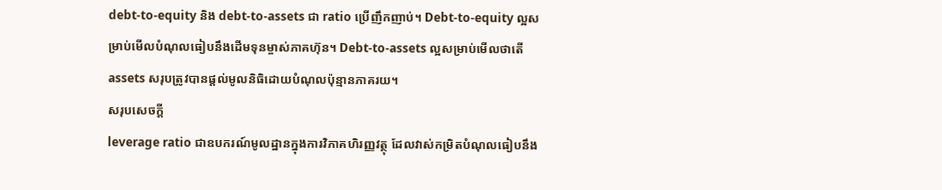debt-to-equity និង debt-to-assets ជា ratio ប្រើញឹកញាប់។ Debt-to-equity ល្អសម្រាប់មើលបំណុលធៀបនឹងដើមទុនម្ចាស់ភាគហ៊ុន។ Debt-to-assets ល្អសម្រាប់មើលថាតើ assets សរុបត្រូវបានផ្តល់មូលនិធិដោយបំណុលប៉ុន្មានភាគរយ។
សរុបសេចក្តី
leverage ratio ជាឧបករណ៍មូលដ្ឋានក្នុងការវិភាគហិរញ្ញវត្ថុ ដែលវាស់កម្រិតបំណុលធៀបនឹង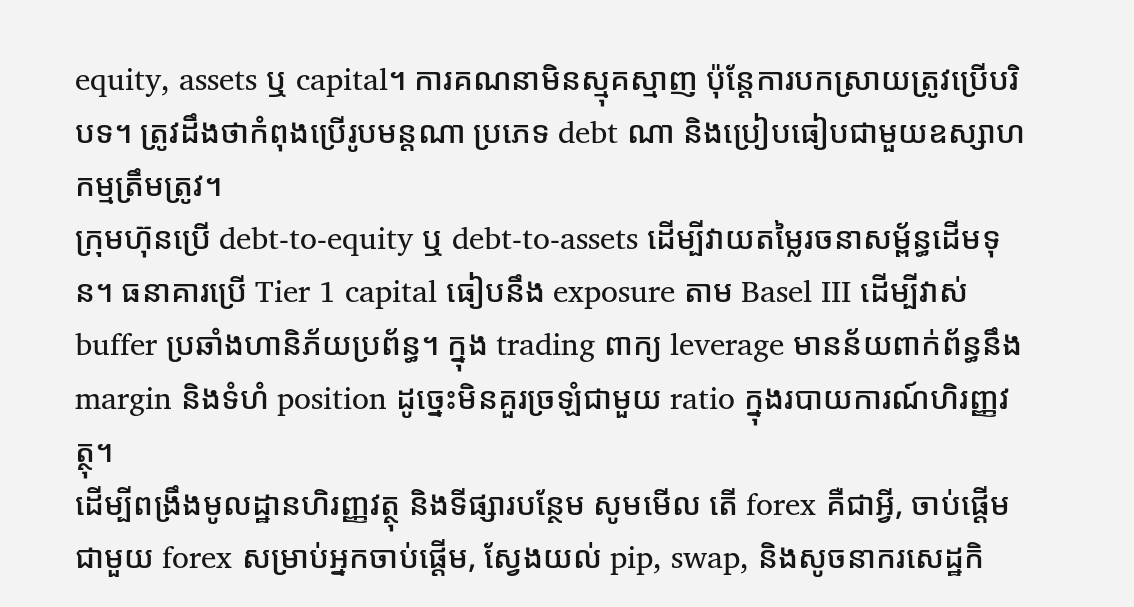equity, assets ឬ capital។ ការគណនាមិនស្មុគស្មាញ ប៉ុន្តែការបកស្រាយត្រូវប្រើបរិបទ។ ត្រូវដឹងថាកំពុងប្រើរូបមន្តណា ប្រភេទ debt ណា និងប្រៀបធៀបជាមួយឧស្សាហកម្មត្រឹមត្រូវ។
ក្រុមហ៊ុនប្រើ debt-to-equity ឬ debt-to-assets ដើម្បីវាយតម្លៃរចនាសម្ព័ន្ធដើមទុន។ ធនាគារប្រើ Tier 1 capital ធៀបនឹង exposure តាម Basel III ដើម្បីវាស់ buffer ប្រឆាំងហានិភ័យប្រព័ន្ធ។ ក្នុង trading ពាក្យ leverage មានន័យពាក់ព័ន្ធនឹង margin និងទំហំ position ដូច្នេះមិនគួរច្រឡំជាមួយ ratio ក្នុងរបាយការណ៍ហិរញ្ញវត្ថុ។
ដើម្បីពង្រឹងមូលដ្ឋានហិរញ្ញវត្ថុ និងទីផ្សារបន្ថែម សូមមើល តើ forex គឺជាអ្វី, ចាប់ផ្តើមជាមួយ forex សម្រាប់អ្នកចាប់ផ្តើម, ស្វែងយល់ pip, swap, និងសូចនាករសេដ្ឋកិ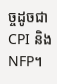ច្ចដូចជា CPI និង NFP។